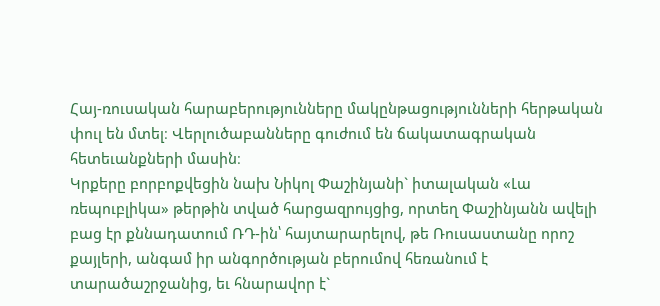Հայ-ռուսական հարաբերությունները մակընթացությունների հերթական փուլ են մտել։ Վերլուծաբանները գուժում են ճակատագրական հետեւանքների մասին։
Կրքերը բորբոքվեցին նախ Նիկոլ Փաշինյանի` իտալական «Լա ռեպուբլիկա» թերթին տված հարցազրույցից, որտեղ Փաշինյանն ավելի բաց էր քննադատում ՌԴ-ին՝ հայտարարելով, թե Ռուսաստանը որոշ քայլերի, անգամ իր անգործության բերումով հեռանում է տարածաշրջանից, եւ հնարավոր է`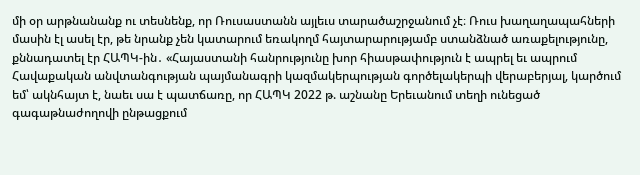մի օր արթնանանք ու տեսնենք, որ Ռուսաստանն այլեւս տարածաշրջանում չէ։ Ռուս խաղաղապահների մասին էլ ասել էր, թե նրանք չեն կատարում եռակողմ հայտարարությամբ ստանձնած առաքելությունը, քննադատել էր ՀԱՊԿ-ին․ «Հայաստանի հանրությունը խոր հիասթափություն է ապրել եւ ապրում Հավաքական անվտանգության պայմանագրի կազմակերպության գործելակերպի վերաբերյալ, կարծում եմ՝ ակնհայտ է, նաեւ սա է պատճառը, որ ՀԱՊԿ 2022 թ. աշնանը Երեւանում տեղի ունեցած գագաթնաժողովի ընթացքում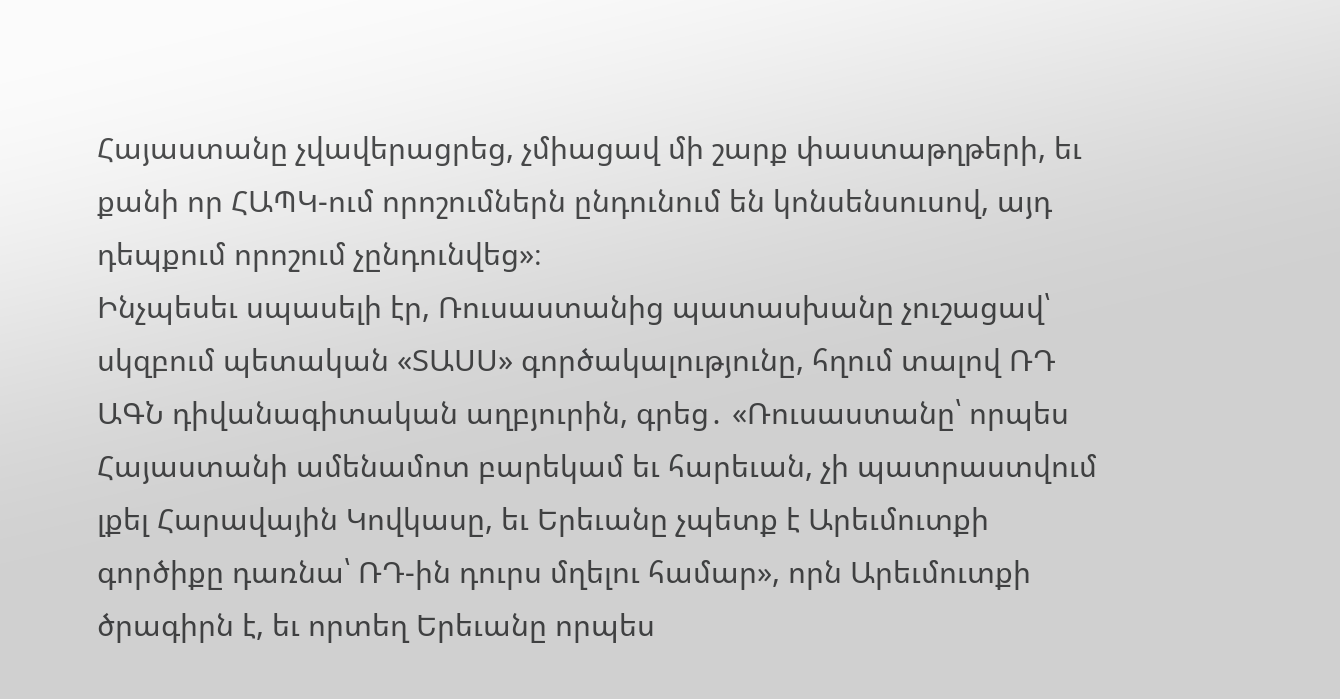Հայաստանը չվավերացրեց, չմիացավ մի շարք փաստաթղթերի, եւ քանի որ ՀԱՊԿ-ում որոշումներն ընդունում են կոնսենսուսով, այդ դեպքում որոշում չընդունվեց»։
Ինչպեսեւ սպասելի էր, Ռուսաստանից պատասխանը չուշացավ՝ սկզբում պետական «ՏԱՍՍ» գործակալությունը, հղում տալով ՌԴ ԱԳՆ դիվանագիտական աղբյուրին, գրեց․ «Ռուսաստանը՝ որպես Հայաստանի ամենամոտ բարեկամ եւ հարեւան, չի պատրաստվում լքել Հարավային Կովկասը, եւ Երեւանը չպետք է Արեւմուտքի գործիքը դառնա՝ ՌԴ-ին դուրս մղելու համար», որն Արեւմուտքի ծրագիրն է, եւ որտեղ Երեւանը որպես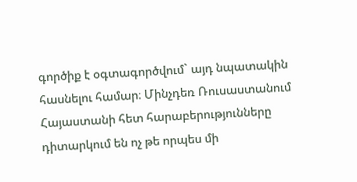գործիք է օգտագործվում` այդ նպատակին հասնելու համար։ Մինչդեռ Ռուսաստանում Հայաստանի հետ հարաբերությունները դիտարկում են ոչ թե որպես մի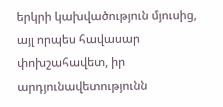երկրի կախվածություն մյուսից, այլ որպես հավասար փոխշահավետ, իր արդյունավետությունն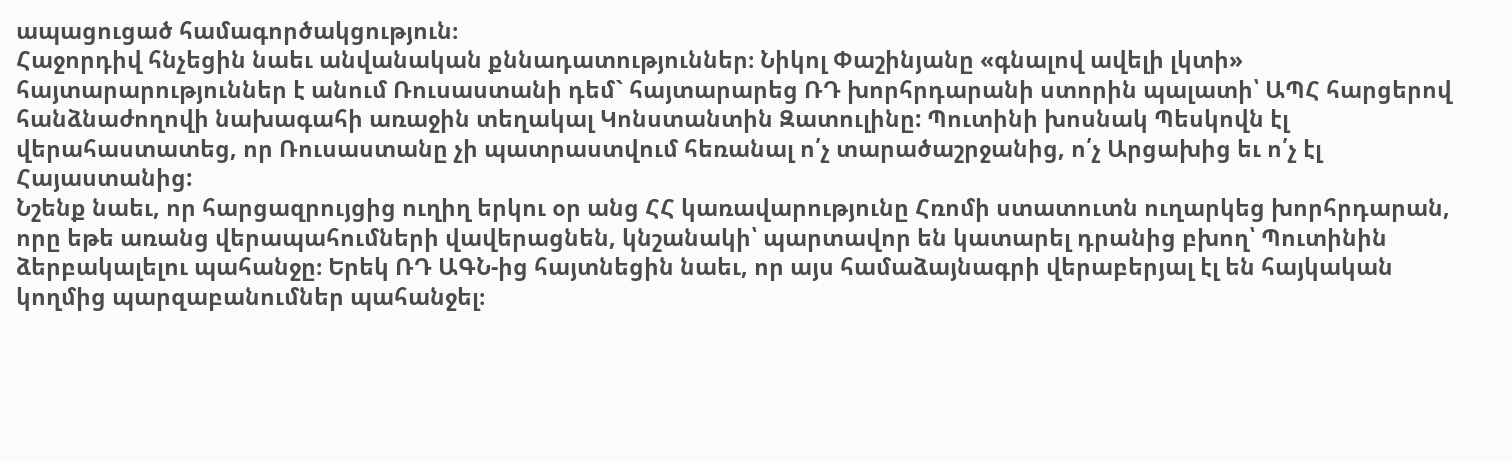ապացուցած համագործակցություն։
Հաջորդիվ հնչեցին նաեւ անվանական քննադատություններ։ Նիկոլ Փաշինյանը «գնալով ավելի լկտի» հայտարարություններ է անում Ռուսաստանի դեմ` հայտարարեց ՌԴ խորհրդարանի ստորին պալատի՝ ԱՊՀ հարցերով հանձնաժողովի նախագահի առաջին տեղակալ Կոնստանտին Զատուլինը: Պուտինի խոսնակ Պեսկովն էլ վերահաստատեց, որ Ռուսաստանը չի պատրաստվում հեռանալ ո՛չ տարածաշրջանից, ո՛չ Արցախից եւ ո՛չ էլ Հայաստանից:
Նշենք նաեւ, որ հարցազրույցից ուղիղ երկու օր անց ՀՀ կառավարությունը Հռոմի ստատուտն ուղարկեց խորհրդարան, որը եթե առանց վերապահումների վավերացնեն, կնշանակի՝ պարտավոր են կատարել դրանից բխող՝ Պուտինին ձերբակալելու պահանջը։ Երեկ ՌԴ ԱԳՆ-ից հայտնեցին նաեւ, որ այս համաձայնագրի վերաբերյալ էլ են հայկական կողմից պարզաբանումներ պահանջել։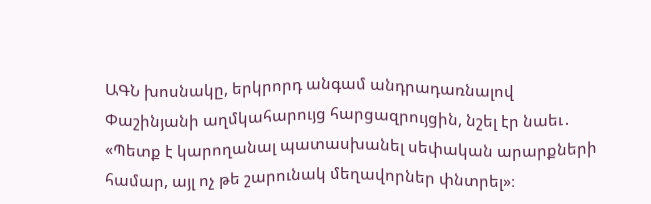ԱԳՆ խոսնակը, երկրորդ անգամ անդրադառնալով Փաշինյանի աղմկահարույց հարցազրույցին, նշել էր նաեւ․ «Պետք է կարողանալ պատասխանել սեփական արարքների համար, այլ ոչ թե շարունակ մեղավորներ փնտրել»։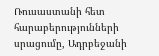Ռուսաստանի հետ հարաբերությունների սրացումը, Ադրբեջանի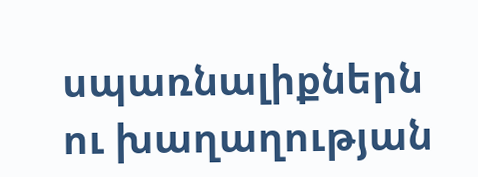սպառնալիքներն ու խաղաղության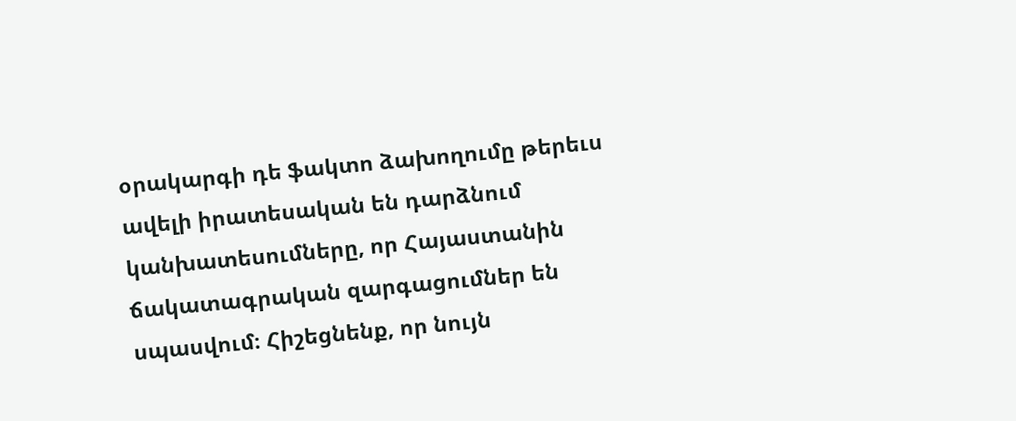օրակարգի դե ֆակտո ձախողումը թերեւս ավելի իրատեսական են դարձնում կանխատեսումները, որ Հայաստանին ճակատագրական զարգացումներ են սպասվում։ Հիշեցնենք, որ նույն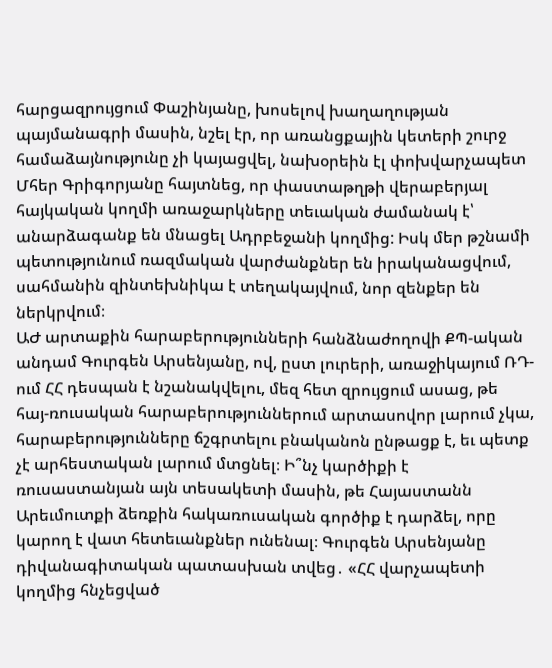հարցազրույցում Փաշինյանը, խոսելով խաղաղության պայմանագրի մասին, նշել էր, որ առանցքային կետերի շուրջ համաձայնությունը չի կայացվել, նախօրեին էլ փոխվարչապետ Մհեր Գրիգորյանը հայտնեց, որ փաստաթղթի վերաբերյալ հայկական կողմի առաջարկները տեւական ժամանակ է՝ անարձագանք են մնացել Ադրբեջանի կողմից: Իսկ մեր թշնամի պետությունում ռազմական վարժանքներ են իրականացվում, սահմանին զինտեխնիկա է տեղակայվում, նոր զենքեր են ներկրվում։
ԱԺ արտաքին հարաբերությունների հանձնաժողովի ՔՊ-ական անդամ Գուրգեն Արսենյանը, ով, ըստ լուրերի, առաջիկայում ՌԴ-ում ՀՀ դեսպան է նշանակվելու, մեզ հետ զրույցում ասաց, թե հայ-ռուսական հարաբերություններում արտասովոր լարում չկա, հարաբերությունները ճշգրտելու բնականոն ընթացք է, եւ պետք չէ արհեստական լարում մտցնել։ Ի՞նչ կարծիքի է ռուսաստանյան այն տեսակետի մասին, թե Հայաստանն Արեւմուտքի ձեռքին հակառուսական գործիք է դարձել, որը կարող է վատ հետեւանքներ ունենալ։ Գուրգեն Արսենյանը դիվանագիտական պատասխան տվեց․ «ՀՀ վարչապետի կողմից հնչեցված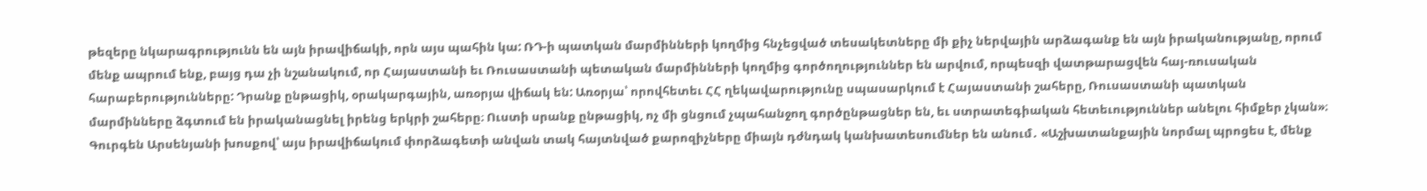թեզերը նկարագրությունն են այն իրավիճակի, որն այս պահին կա: ՌԴ-ի պատկան մարմինների կողմից հնչեցված տեսակետները մի քիչ ներվային արձագանք են այն իրականությանը, որում մենք ապրում ենք, բայց դա չի նշանակում, որ Հայաստանի եւ Ռուսաստանի պետական մարմինների կողմից գործողություններ են արվում, որպեսզի վատթարացվեն հայ-ռուսական հարաբերությունները: Դրանք ընթացիկ, օրակարգային, առօրյա վիճակ են: Առօրյա՝ որովհետեւ ՀՀ ղեկավարությունը սպասարկում է Հայաստանի շահերը, Ռուսաստանի պատկան մարմինները ձգտում են իրականացնել իրենց երկրի շահերը։ Ուստի սրանք ընթացիկ, ոչ մի ցնցում չպահանջող գործընթացներ են, եւ ստրատեգիական հետեւություններ անելու հիմքեր չկան»։
Գուրգեն Արսենյանի խոսքով՝ այս իրավիճակում փորձագետի անվան տակ հայտնված քարոզիչները միայն դժնդակ կանխատեսումներ են անում․ «Աշխատանքային նորմալ պրոցես է, մենք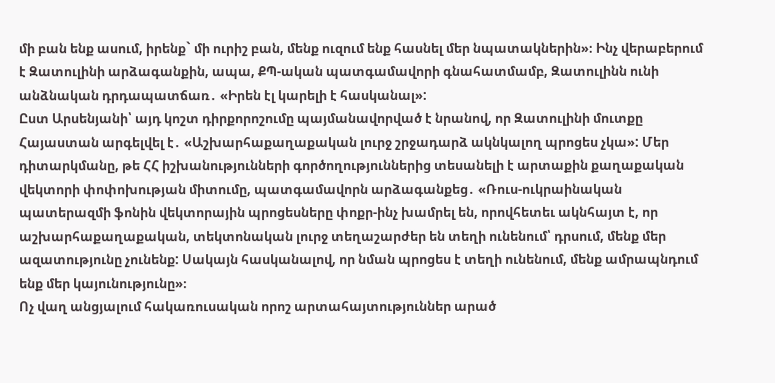մի բան ենք ասում, իրենք` մի ուրիշ բան, մենք ուզում ենք հասնել մեր նպատակներին»։ Ինչ վերաբերում է Զատուլինի արձագանքին, ապա, ՔՊ-ական պատգամավորի գնահատմամբ, Զատուլինն ունի անձնական դրդապատճառ․ «Իրեն էլ կարելի է հասկանալ»:
Ըստ Արսենյանի՝ այդ կոշտ դիրքորոշումը պայմանավորված է նրանով, որ Զատուլինի մուտքը Հայաստան արգելվել է․ «Աշխարհաքաղաքական լուրջ շրջադարձ ակնկալող պրոցես չկա»: Մեր դիտարկմանը, թե ՀՀ իշխանությունների գործողություններից տեսանելի է արտաքին քաղաքական վեկտորի փոփոխության միտումը, պատգամավորն արձագանքեց․ «Ռուս-ուկրաինական պատերազմի ֆոնին վեկտորային պրոցեսները փոքր-ինչ խամրել են, որովհետեւ ակնհայտ է, որ աշխարհաքաղաքական, տեկտոնական լուրջ տեղաշարժեր են տեղի ունենում՝ դրսում, մենք մեր ազատությունը չունենք: Սակայն հասկանալով, որ նման պրոցես է տեղի ունենում, մենք ամրապնդում ենք մեր կայունությունը»։
Ոչ վաղ անցյալում հակառուսական որոշ արտահայտություններ արած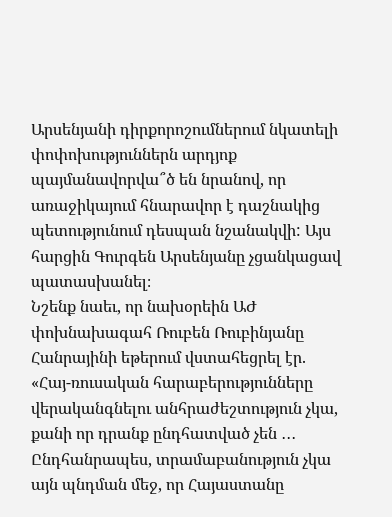Արսենյանի դիրքորոշումներում նկատելի փոփոխություններն արդյոք պայմանավորվա՞ծ են նրանով, որ առաջիկայում հնարավոր է դաշնակից պետությունում դեսպան նշանակվի: Այս հարցին Գուրգեն Արսենյանը չցանկացավ պատասխանել։
Նշենք նաեւ, որ նախօրեին ԱԺ փոխնախագահ Ռուբեն Ռուբինյանը Հանրայինի եթերում վստահեցրել էր. «Հայ-ռուսական հարաբերությունները վերականգնելու անհրաժեշտություն չկա, քանի որ դրանք ընդհատված չեն ․․․ Ընդհանրապես, տրամաբանություն չկա այն պնդման մեջ, որ Հայաստանը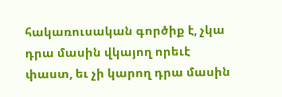հակառուսական գործիք է, չկա դրա մասին վկայող որեւէ փաստ, եւ չի կարող դրա մասին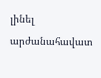լինել արժանահավատ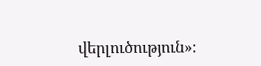վերլուծություն»։